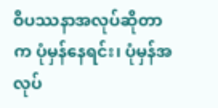ဝိပဿနာအလုပ်ဆိုတာက ပုံမှန်နေရင်း၊ ပုံမှန်အလုပ်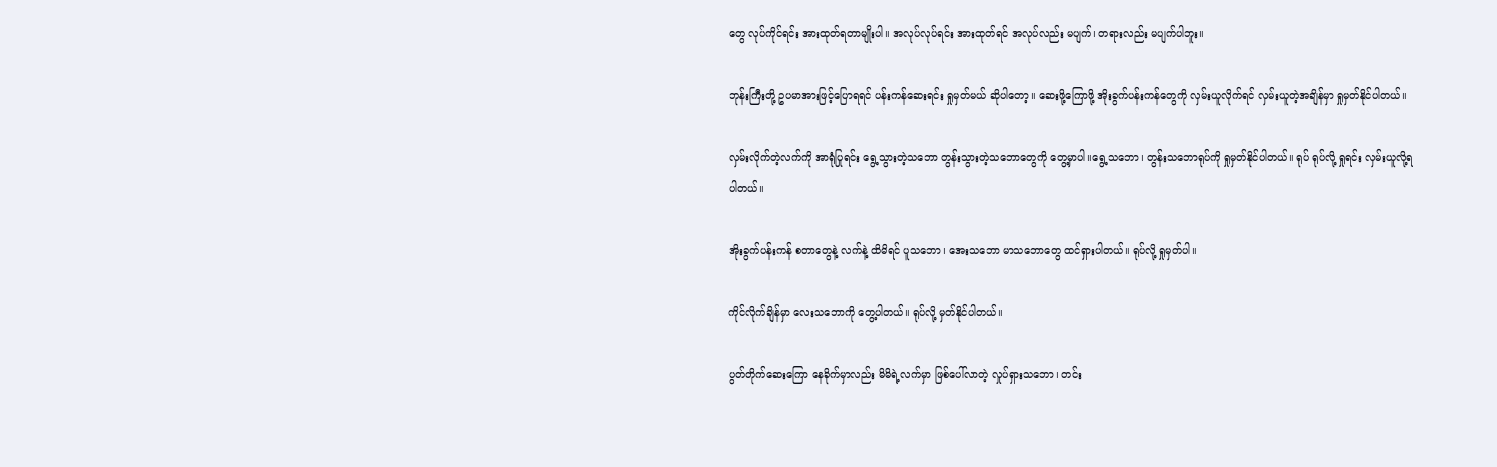တွေ လုပ်ကိုင်ရင်း အားထုတ်ရတာမျိုးပါ။ အလုပ်လုပ်ရင်း အားထုတ်ရင် အလုပ်လည်း မပျက်၊ တရားလည်း မပျက်ပါဘူး။

ဘုန်းကြီးတို့ ဥပမာအားဖြင့်ပြောရရင် ပန်းကန်ဆေးရင်း ရှုမှတ်မယ် ဆိုပါတော့။ ဆေးဖို့ကြောဖို့ အိုးခွက်ပန်းကန်တွေကို လှမ်းယူလိုက်ရင် လှမ်းယူတဲ့အချိန်မှာ ရှုမှတ်နိုင်ပါတယ်။

လှမ်းလိုက်တဲ့လက်ကို အာရုံပြုရင်း ရွေ့သွားတဲ့သဘော တွန်းသွားတဲ့သဘောတွေကို တွေ့မှာပါ။ရွေ့သဘော၊ တွန်းသဘောရုပ်ကို ရှုမှတ်နိုင်ပါတယ်။ ရုပ် ရုပ်လို့ ရှုရင်း လှမ်းယူလို့ရပါတယ်။

အိုးခွက်ပန်းကန် စတာတွေနဲ့ လက်နဲ့ ထိမိရင် ပူသဘော၊ အေးသဘော မာသဘောတွေ ထင်ရှားပါတယ်။ ရုပ်လို့ ရှုမှတ်ပါ။

ကိုင်လိုက်ချိန်မှာ လေးသဘောကို တွေ့ပါတယ်။ ရုပ်လို့ မှတ်နိုင်ပါတယ်။

ပွတ်တိုက်ဆေးကြော နေခိုက်မှာလည်း မိမိရဲ့လက်မှာ ဖြစ်ပေါ်လာတဲ့ လှုပ်ရှားသဘော၊ တင်း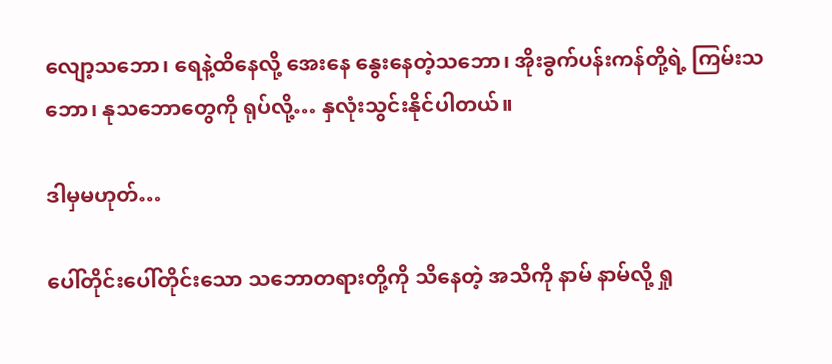လျော့သဘော၊ ရေနဲ့ထိနေလို့ အေးနေ နွေးနေတဲ့သဘော၊ အိုးခွက်ပန်းကန်တို့ရဲ့ ကြမ်းသဘော၊ နုသဘောတွေကို ရုပ်လို့… နှလုံးသွင်းနိုင်ပါတယ်။

ဒါမှမဟုတ်…

ပေါ်တိုင်းပေါ်တိုင်းသော သဘောတရားတို့ကို သိနေတဲ့ အသိကို နာမ် နာမ်လို့ ရှု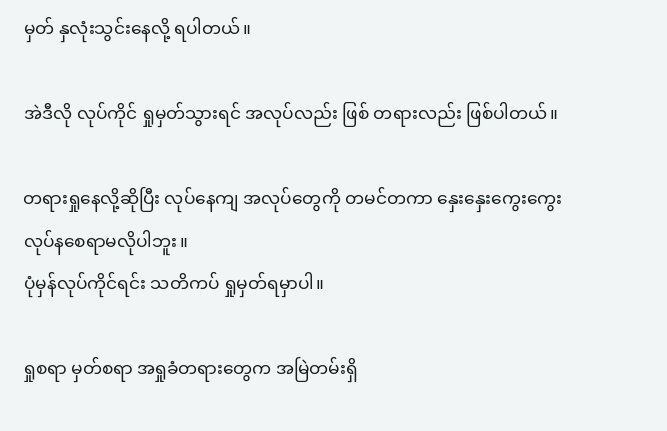မှတ် နှလုံးသွင်းနေလို့ ရပါတယ်။

အဲဒီလို လုပ်ကိုင် ရှုမှတ်သွားရင် အလုပ်လည်း ဖြစ် တရားလည်း ဖြစ်ပါတယ်။

တရားရှုနေလို့ဆိုပြီး လုပ်နေကျ အလုပ်တွေကို တမင်တကာ နှေးနှေးကွေးကွေး လုပ်နစေရာမလိုပါဘူး။
ပုံမှန်လုပ်ကိုင်ရင်း သတိကပ် ရှုမှတ်ရမှာပါ။

ရှုစရာ မှတ်စရာ အရှုခံတရားတွေက အမြဲတမ်းရှိ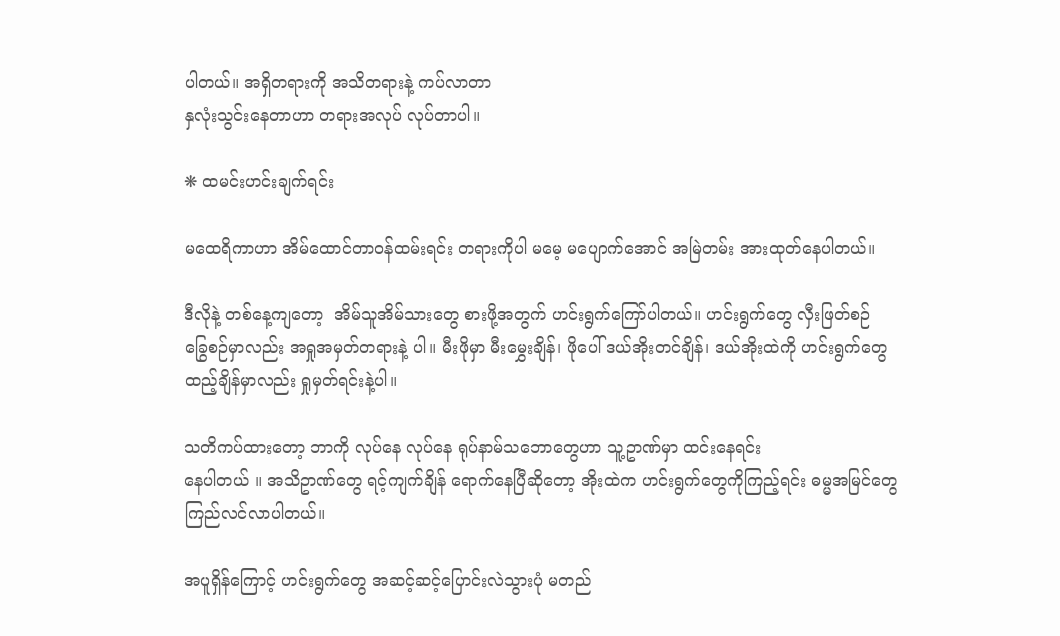ပါတယ်။ အရှိတရားကို အသိတရားနဲ့ ကပ်လာတာ
နှလုံးသွင်းနေတာဟာ တရားအလုပ် လုပ်တာပါ။

❋ ထမင်းဟင်းချက်ရင်း

မထေရိကာဟာ အိမ်ထောင်တာဝန်ထမ်းရင်း တရားကိုပါ မမေ့ မပျောက်အောင် အမြဲတမ်း အားထုတ်နေပါတယ်။

ဒီလိုနဲ့ တစ်နေ့ကျတော့  အိမ်သူအိမ်သားတွေ စားဖို့အတွက် ဟင်းရွက်ကြော်ပါတယ်။ ဟင်းရွက်တွေ လှီးဖြတ်စဉ်
ခြွေစဉ်မှာလည်း အရှုအမှတ်တရားနဲ့ ပါ။ မီးဖိုမှာ မီးမွှေးချိန်၊ ဖိုပေါ် ဒယ်အိုးတင်ချိန်၊ ဒယ်အိုးထဲကို ဟင်းရွက်တွေ
ထည့်ချိန်မှာလည်း ရှုမှတ်ရင်းနဲ့ပါ။

သတိကပ်ထားတော့ ဘာကို လုပ်နေ လုပ်နေ ရုပ်နာမ်သဘောတွေဟာ သူ့ဥာဏ်မှာ ထင်းနေရင်း
နေပါတယ် ။ အသိဥာဏ်တွေ ရင့်ကျက်ချိန် ရောက်နေပြီဆိုတော့ အိုးထဲက ဟင်းရွက်တွေကိုကြည့်ရင်း ဓမ္မအမြင်တွေ
ကြည်လင်လာပါတယ်။

အပူရှိန်ကြောင့် ဟင်းရွက်တွေ အဆင့်ဆင့်ပြောင်းလဲသွားပုံ မတည်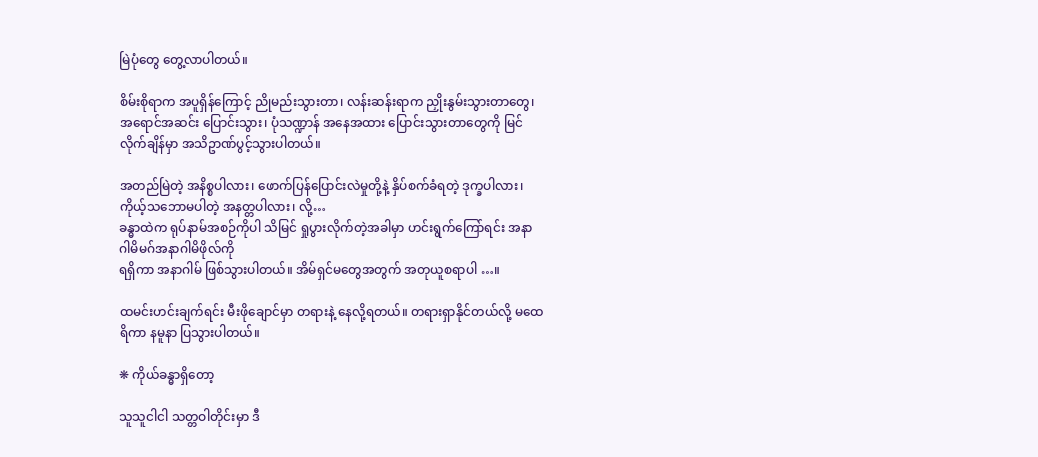မြဲပုံတွေ တွေ့လာပါတယ်။

စိမ်းစိုရာက အပူရှိန်ကြောင့် ညိုမည်းသွားတာ၊ လန်းဆန်းရာက ညှိုးနွမ်းသွားတာတွေ၊ အရောင်အဆင်း ပြောင်းသွား၊ ပုံသဏ္ဍာန် အနေအထား ပြောင်းသွားတာတွေကို မြင်လိုက်ချိန်မှာ အသိဥာဏ်ပွင့်သွားပါတယ်။

အတည်မြဲတဲ့ အနိစ္စပါလား၊ ဖောက်ပြန်ပြောင်းလဲမှုတို့နဲ့ နှိပ်စက်ခံရတဲ့ ဒုက္ခပါလား၊ ကိုယ့်သဘောမပါတဲ့ အနတ္တပါလား၊ လို့…
ခန္ဓာထဲက ရုပ်နာမ်အစဉ်ကိုပါ သိမြင် ရှုပွားလိုက်တဲ့အခါမှာ ဟင်းရွက်ကြော်ရင်း အနာဂါမိမဂ်အနာဂါမိဖိုလ်ကို
ရရှိကာ အနာဂါမ် ဖြစ်သွားပါတယ်။ အိမ်ရှင်မတွေအတွက် အတုယူစရာပါ …။

ထမင်းဟင်းချက်ရင်း မီးဖိုချောင်မှာ တရားနဲ့ နေလို့ရတယ်။ တရားရှာနိုင်တယ်လို့ မထေရိကာ နမူနာ ပြသွားပါတယ်။

❋ ကိုယ်ခန္ဓာရှိတော့

သူသူငါငါ သတ္တဝါတိုင်းမှာ ဒီ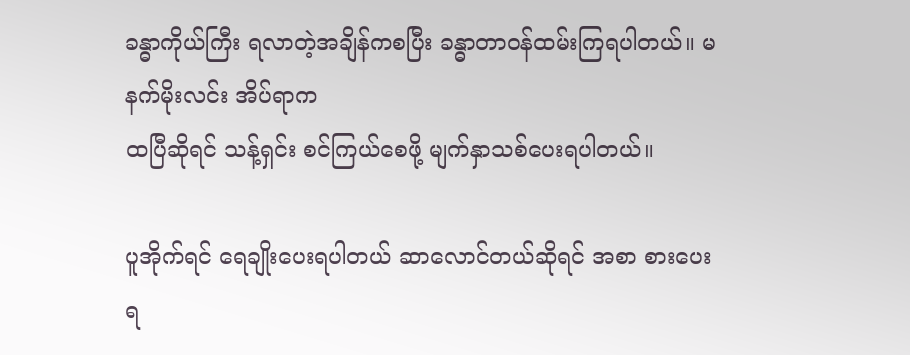ခန္ဓာကိုယ်ကြီး ရလာတဲ့အချိန်ကစပြီး ခန္ဓာတာဝန်ထမ်းကြရပါတယ်။ မနက်မိုးလင်း အိပ်ရာက
ထပြီဆိုရင် သန့်ရှင်း စင်ကြယ်စေဖို့ မျက်နှာသစ်ပေးရပါတယ်။

ပူအိုက်ရင် ရေချိုးပေးရပါတယ် ဆာလောင်တယ်ဆိုရင် အစာ စားပေးရ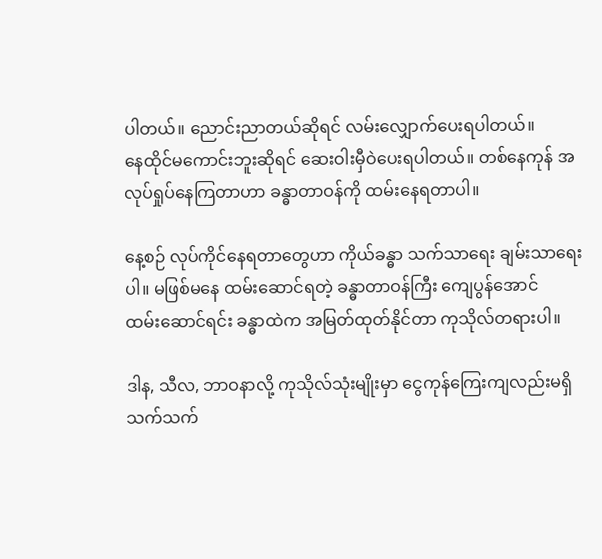ပါတယ်။ ညောင်းညာတယ်ဆိုရင် လမ်းလျှောက်ပေးရပါတယ်။
နေထိုင်မကောင်းဘူးဆိုရင် ဆေးဝါးမှီဝဲပေးရပါတယ်။ တစ်နေကုန် အလုပ်ရှုပ်နေကြတာဟာ ခန္ဓာတာဝန်ကို ထမ်းနေရတာပါ။

နေ့စဉ် လုပ်ကိုင်နေရတာတွေဟာ ကိုယ်ခန္ဓာ သက်သာရေး ချမ်းသာရေးပါ။ မဖြစ်မနေ ထမ်းဆောင်ရတဲ့ ခန္ဓာတာဝန်ကြီး ကျေပွန်အောင်
ထမ်းဆောင်ရင်း ခန္ဓာထဲက အမြတ်ထုတ်နိုင်တာ ကုသိုလ်တရားပါ။

ဒါန, သီလ, ဘာဝနာလို့ ကုသိုလ်သုံးမျိုးမှာ ငွေကုန်ကြေးကျလည်းမရှိ သက်သက်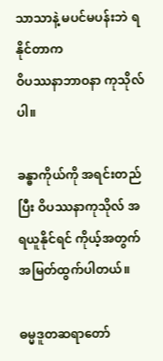သာသာနဲ့ မပင်မပန်းဘဲ ရနိုင်တာက
ဝိပဿနာဘာဝနာ ကုသိုလ်ပါ။

ခန္ဓာကိုယ်ကို အရင်းတည်ပြီး ဝိပဿနာကုသိုလ် အရယူနိုင်ရင် ကိုယ့်အတွက် အမြတ်ထွက်ပါတယ်။

ဓမ္မဒူတဆရာတော်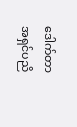ဒေါက်တာ အရှင်ပညိ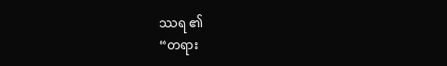ဿရ ၏
“တရား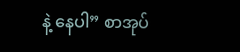နဲ့ နေပါ” စာအုပ်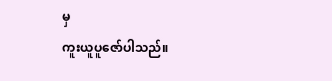မှ
ကူးယူပူဇော်ပါသည်။